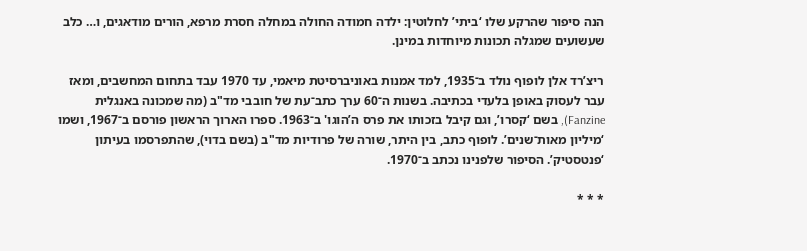הנה סיפור שהרקע שלו ‘ביתי’ לחלוטין: ילדה חמודה החולה במחלה חסרת מרפא, הורים מודאגים, ו… כלב שעשועים שמגלה תכונות מיוחדות במינן.

ריצ’רד אלן לופוף נולד ב־1935, למד אמנות באוניברסיטת מיאמי, עד 1970 עבד בתחום המחשבים, ומאז עבר לעסוק באופן בלעדי בכתיבה. בשנות ה־60 ערך כתב־עת של חובבי מד"ב (מה שמכונה באנגלית Fanzine), בשם ‘קסרו’, וגם קיבל בזכותו את פרס ה’הוגו' ב־1963. ספרו הארוך הראשון פורסם ב־1967, ושמו ‘מיליון מאות־שנים’. לופוף כתב, בין היתר, שורה של פרודיות מד"ב (בשם בדוי), שהתפרסמו בעיתון ‘פנטסטיק’. הסיפור שלפנינו נכתב ב־1970.

* * *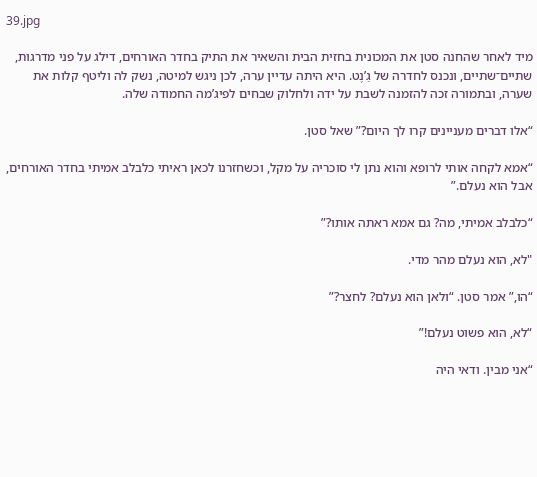39.jpg

מיד לאחר שהחנה סטן את המכונית בחזית הבית והשאיר את התיק בחדר האורחים, דילג על פני מדרגות, שתיים־שתיים, ונכנס לחדרה של גַ’נֶט. היא היתה עדיין ערה, לכן ניגש למיטה, נשק לה וליטף קלות את שערה, ובתמורה זכה להזמנה לשבת על ידה ולחלוק שבחים לפיג’מה החמודה שלה.

“אלו דברים מעניינים קרו לך היום?” שאל סטן.

“אמא לקחה אותי לרופא והוא נתן לי סוכריה על מקל, וכשחזרנו לכאן ראיתי כלבלב אמיתי בחדר האורחים, אבל הוא נעלם.”

“כלבלב אמיתי, מה? גם אמא ראתה אותו?”

"לא, הוא נעלם מהר מדי.

“הו,” אמר סטן. “ולאן הוא נעלם? לחצר?”

“לא, הוא פשוט נעלם!”

“אני מבין. ודאי היה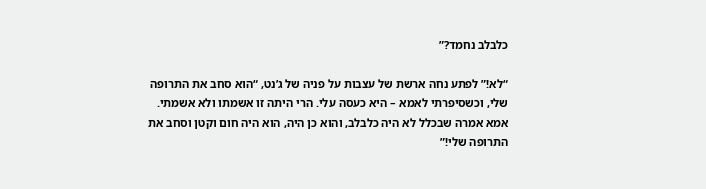כלבלב נחמד?”

“לא!” לפתע נחה ארשת של עצבות על פניה של ג’נט, “הוא סחב את התרופה שלי, וכשסיפרתי לאמא – היא כעסה עלי. הרי היתה זו אשמתו ולא אשמתי. אמא אמרה שבכלל לא היה כלבלב, והוא כן היה, הוא היה חום וקטן וסחב את התרופה שלי!”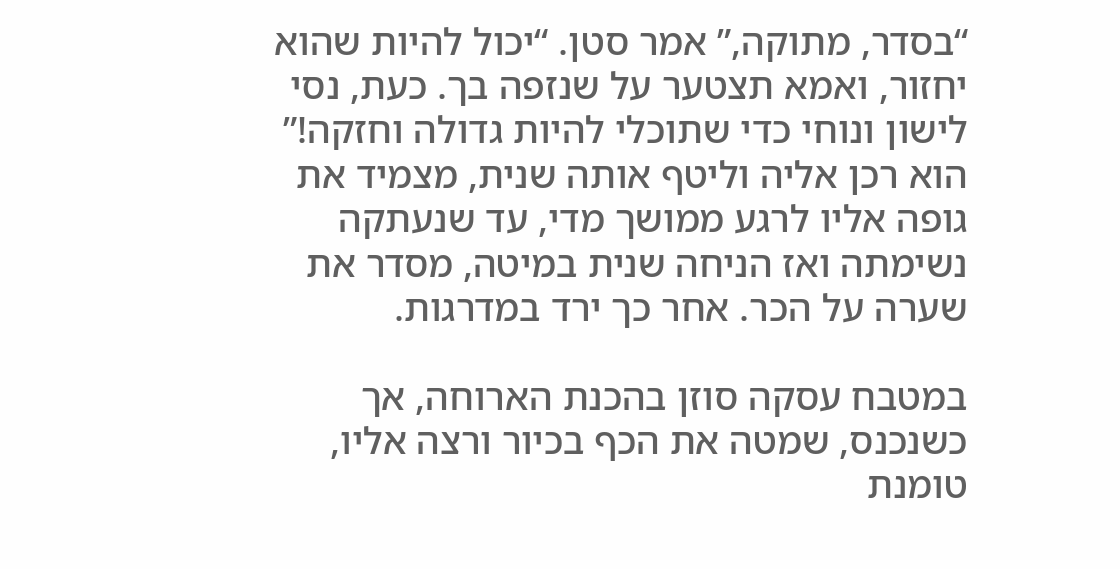“בסדר, מתוקה,” אמר סטן. “יכול להיות שהוא יחזור, ואמא תצטער על שנזפה בך. כעת, נסי לישון ונוחי כדי שתוכלי להיות גדולה וחזקה!” הוא רכן אליה וליטף אותה שנית, מצמיד את גופה אליו לרגע ממושך מדי, עד שנעתקה נשימתה ואז הניחה שנית במיטה, מסדר את שערה על הכר. אחר כך ירד במדרגות.

במטבח עסקה סוזן בהכנת הארוחה, אך כשנכנס, שמטה את הכף בכיור ורצה אליו, טומנת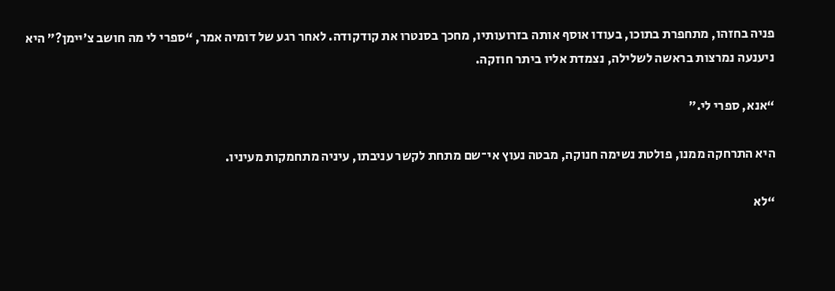פניה בחזהו, מתחפרת בתוכו, בעודו אוסף אותה בזרועותיו, מחכך בסנטרו את קודקודה. לאחר רגע של דומיה אמר, “ספרי לי מה חושב צ’יימן?” היא ניענעה נמרצות בראשה לשלילה, נצמדת אליו ביתר חוזקה.

“אנא, ספרי לי.”

היא התרחקה ממנו, פולטת נשימה חנוקה, מבטה נעוץ אי־שם מתחת לקשר עניבתו, עיניה מתחמקות מעיניו.

“לא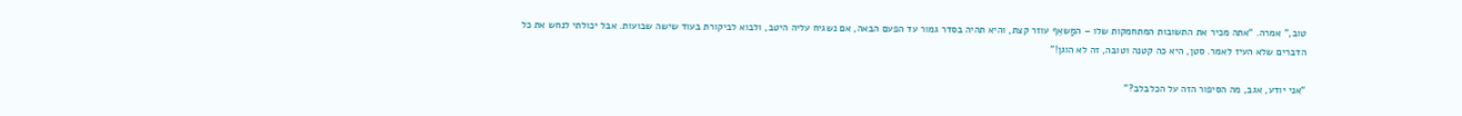טוב,” אמרה. “אתה מכיר את התשובות המתחמקות שלו – המַשאֵף עוזר קצת, והיא תהיה בסדר גמור עד הפעם הבאה, אם נשגיח עליה היטב, ולבוא לביקורת בעוד שישה שבועות. אבל יכולתי לנחש את כל הדברים שלא העיז לאמר. סטן, היא כה קטנה וטובה, זה לא הוגן!”

“אני יודע, אגב, מה הסיפור הזה על הכלבלב?”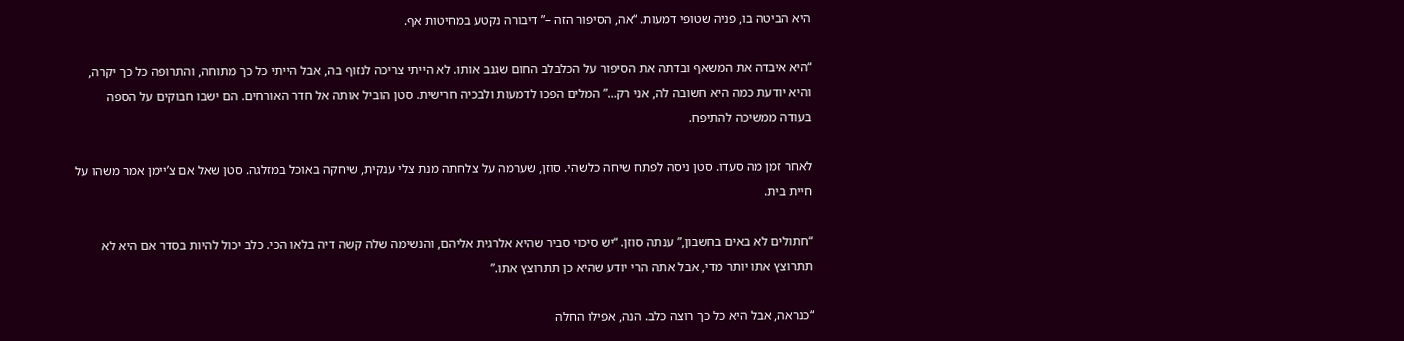היא הביטה בו, פניה שטופי דמעות. “אה, הסיפור הזה –” דיבורה נקטע במחיטות אף.

“היא איבדה את המשאף ובדתה את הסיפור על הכלבלב החום שגנב אותו. לא הייתי צריכה לנזוף בה, אבל הייתי כל כך מתוחה, והתרופה כל כך יקרה, והיא יודעת כמה היא חשובה לה, אני רק…” המלים הפכו לדמעות ולבכיה חרישית. סטן הוביל אותה אל חדר האורחים. הם ישבו חבוקים על הספה בעודה ממשיכה להתיפח.

לאחר זמן מה סעדו. סטן ניסה לפתח שיחה כלשהי. סוזן, שערמה על צלחתה מנת צלי ענקית, שיחקה באוכל במזלגה. סטן שאל אם צ’יימן אמר משהו על חיית בית.

“חתולים לא באים בחשבון,” ענתה סוזן. “יש סיכוי סביר שהיא אלרגית אליהם, והנשימה שלה קשה דיה בלאו הכי. כלב יכול להיות בסדר אם היא לא תתרוצץ אתו יותר מדי, אבל אתה הרי יודע שהיא כן תתרוצץ אתו.”

“כנראה, אבל היא כל כך רוצה כלב. הנה, אפילו החלה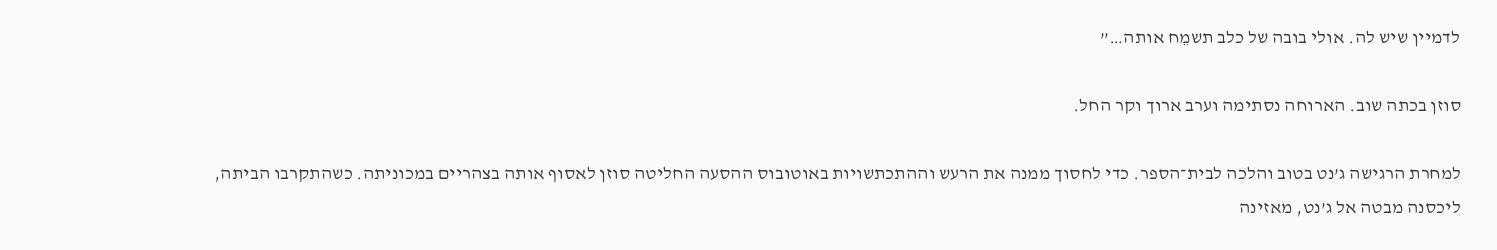לדמיין שיש לה. אולי בובה של כלב תשמֵח אותה…”

סוזן בכתה שוב. הארוחה נסתימה וערב ארוך וקר החל.

למחרת הרגישה ג’נט בטוב והלכה לבית־הספר. כדי לחסוך ממנה את הרעש וההתכתשויות באוטובוס ההסעה החליטה סוזן לאסוף אותה בצהריים במכוניתה. כשהתקרבו הביתה, ליכסנה מבטה אל ג’נט, מאזינה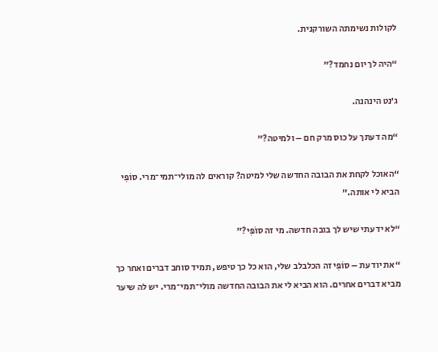לקולות נשימתה השורקנית.

“היה לך יום נחמד?”

ג’נט הינהנה.

“מה דעתך על כוס מרק חם – ולמיטה?”

“האוכל לקחת את הבובה החדשה שלי למיטה? קוראים לה מולי־תמי־מרי. סוֹפִּי הביא לי אותה.”

“לא ידעתי שיש לך בובה חדשה. מי זה סוֹפִּי?”

“את יודעת – סוֹפִּי זה הכלבלב שלי, הוא כל כך טיפש, תמיד סוחב דברים ואחר כך מביא דברים אחרים. הוא הביא לי את הבובה החדשה מולי־תמי־מרי. יש לה שיער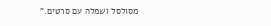מסולסל ושמלה עם סרטים.”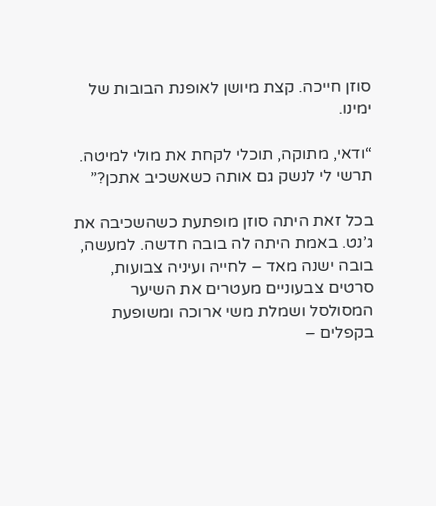סוזן חייכה. קצת מיושן לאופנת הבובות של ימינו.

“ודאי, מתוקה, תוכלי לקחת את מולי למיטה. תרשי לי לנשק גם אותה כשאשכיב אתכן?”

בכל זאת היתה סוזן מופתעת כשהשכיבה את ג’נט. באמת היתה לה בובה חדשה. למעשה, בובה ישנה מאד – לחייה ועיניה צבועות, סרטים צבעוניים מעטרים את השיער המסולסל ושמלת משי ארוכה ומשופעת בקפלים –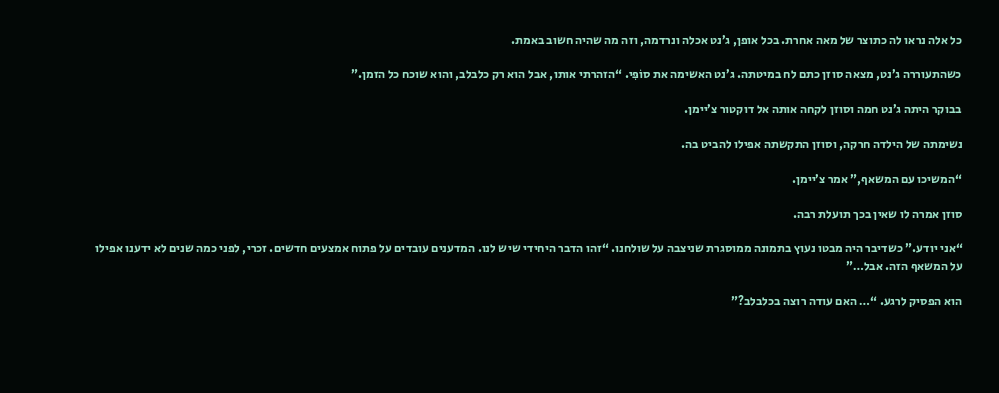כל אלה נראו לה כתוצר של מאה אחרת. בכל אופן, ג’נט אכלה ונרדמה, וזה מה שהיה חשוב באמת.

כשהתעוררה ג’נט, מצאה סוזן כתם לח במיטתה. ג’נט האשימה את סוֹפִּי. “הזהרתי אותו, אבל הוא רק כלבלב, והוא שוכח כל הזמן.”

בבוקר היתה ג’נט חמה וסוזן לקחה אותה אל דוקטור צ’יימן.

נשימתה של הילדה חרקה, וסוזן התקשתה אפילו להביט בה.

“המשיכו עם המשאף,” אמר צ’יימן.

סוזן אמרה לו שאין בכך תועלת רבה.

“אני יודע.” כשדיבר היה מבטו נעוץ בתמונה ממוסגרת שניצבה על שולחנו. “זהו הדבר היחידי שיש לנו. המדענים עובדים על פתוח אמצעים חדשים. זכרי, לפני כמה שנים לא ידענו אפילו על המשאף הזה. אבל…”

הוא הפסיק לרגע. “… האם עודה רוצה בכלבלב?”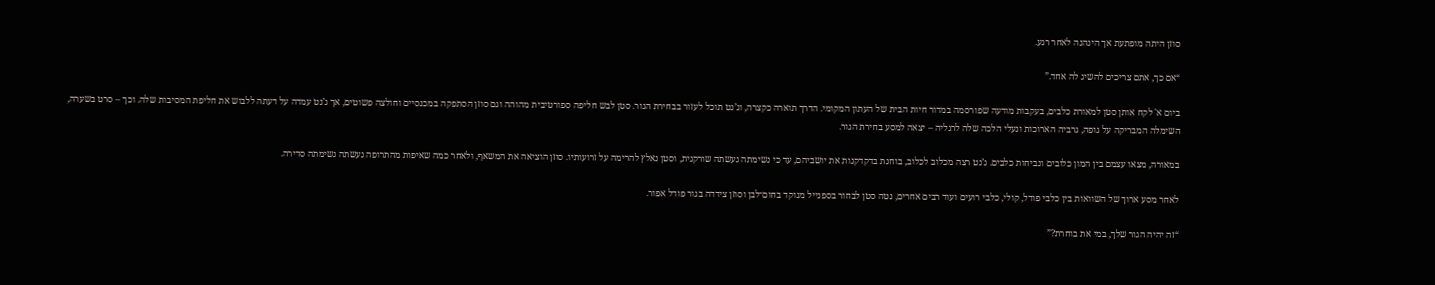סוזן היתה מופתעת אך הינהנה לאחר רגע.

“אם כך, אתם צריכים להשיג לה אחד.”

ביום א' לקח אותן סטן למאורת כלבים, בעקבות מודעה שפורסמה במדור חיות הבית של העתון המקומי. הדרך תוארה כקצרה, וג’נט תוכל לעזור בבחירת הגור. סטן לבש חליפה ספורטיבית מהוהה וגם סוזן הסתפקה במכנסיים וחולצה פשוטים, אך ג’נט עמדה על דעתה ללבוש את חליפת המסיבות שלה. וכך – סרט בשערה, השימלה המבריקה על גופה, גרביה הארוכות ונעלי הלכה שלה לרגליה – יצאה למסע בחירת הגור.

במאורה, מצאו עצמם בין המון כלובים ונביחות כלבים. ג’נט רצה מכלוב לכלוב, בוחנת בדקדקנות את יושביהם, עד כי נשימתה נעשתה שורקנית, וסטן נאלץ להרימה על זרועותיו. סוזן הוציאה את המשאף, ולאחר כמה שאיפות מהתרופה נעשתה נשימתה סדירה.

לאחר מסע ארוך של השוואות בין כלבי פודל, קולי, כלבי רועים ועוד רבים אחרים, נטה סטן לבחור בספנייל מנוקד בחום־לבן וסוזן צידדה בגור פודל אפור.

“זה יהיה הגור שלך, במי את בוחרת?”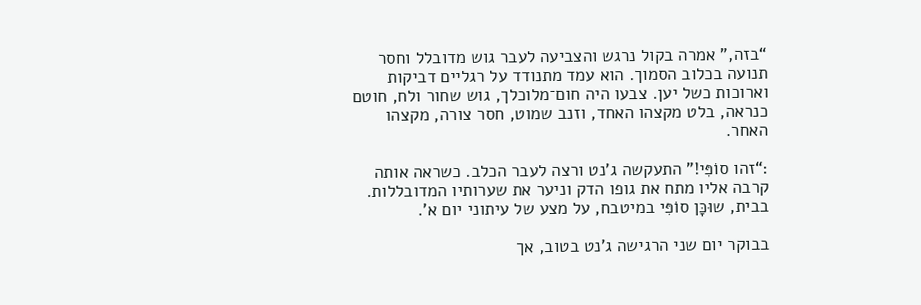“בזה,” אמרה בקול נרגש והצביעה לעבר גוש מדובלל וחסר תנועה בכלוב הסמוך. הוא עמד מתנודד על רגליים דביקות וארוכות כשל יען. צבעו היה חום־מלוכלך, גוש שחור ולח, חוטם כנראה, בלט מקצהו האחד, וזנב שמוט, חסר צורה, מקצהו האחר.

:“זהו סוֹפִּי!” התעקשה ג’נט ורצה לעבר הכלב. כשראה אותה קרבה אליו מתח את גופו הדק וניער את שערותיו המדובללות. בבית, שוּכָּן סוֹפִּי במיטבח, על מצע של עיתוני יום א'.

בבוקר יום שני הרגישה ג’נט בטוב, אך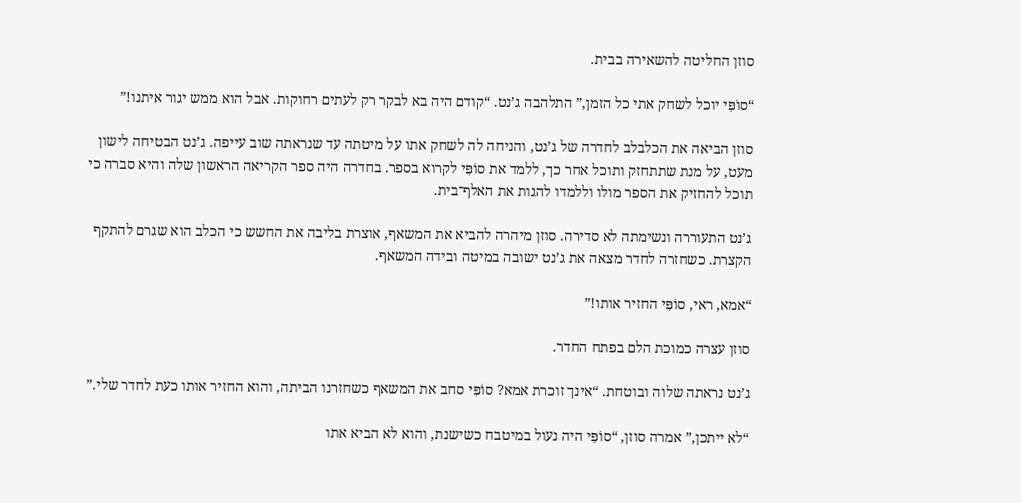סוזן החליטה להשאירה בבית.

“סוֹפִּי יוכל לשחק אתי כל הזמן,” התלהבה ג’נט. “קודם היה בא לבקר רק לעתים רחוקות. אבל הוא ממש יגור איתנו!”

סוזן הביאה את הכלבלב לחדרה של ג’נט, והניחה לה לשחק אתו על מיטתה עד שנראתה שוב עייפה. ג’נט הבטיחה לישון מעט, על מנת שתתחזק ותוכל אחר כך, ללמד את סוֹפִּי לקרוא בספר. בחדרה היה ספר הקריאה הראשון שלה והיא סברה כי תוכל להחזיק את הספר מולו וללמדו להגות את האלף־בית.

ג’נט התעוררה ונשימתה לא סדירה. סוזן מיהרה להביא את המשאף, אוצרת בליבה את החשש כי הכלב הוא שגרם להתקף הקצרת. כשחזרה לחדר מצאה את ג’נט ישובה במיטה ובידה המשאף.

“אמא, ראי, סוֹפִּי החזיר אותו!”

סוזן עצרה כמוכת הלם בפתח החדר.

ג’נט נראתה שלוה ובוטחת. “אינך זוכרת אמא? סוֹפִּי סחב את המשאף כשחזרנו הביתה, והוא החזיר אותו כעת לחדר שלי.”

“לא ייתכן,” אמרה סוזן, “סוֹפִּי היה נעול במיטבח כשישנת, והוא לא הביא אתו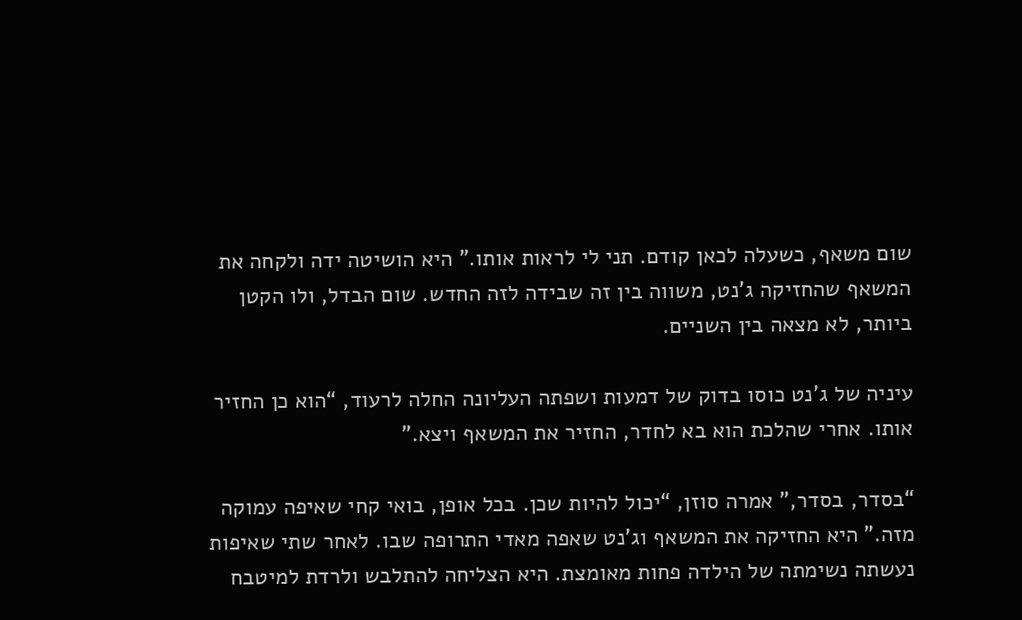שום משאף, כשעלה לכאן קודם. תני לי לראות אותו.” היא הושיטה ידה ולקחה את המשאף שהחזיקה ג’נט, משווה בין זה שבידה לזה החדש. שום הבדל, ולו הקטן ביותר, לא מצאה בין השניים.

עיניה של ג’נט כוסו בדוק של דמעות ושפתה העליונה החלה לרעוד, “הוא כן החזיר אותו. אחרי שהלכת הוא בא לחדר, החזיר את המשאף ויצא.”

“בסדר, בסדר,” אמרה סוזן, “יכול להיות שכן. בכל אופן, בואי קחי שאיפה עמוקה מזה.” היא החזיקה את המשאף וג’נט שאפה מאדי התרופה שבו. לאחר שתי שאיפות נעשתה נשימתה של הילדה פחות מאומצת. היא הצליחה להתלבש ולרדת למיטבח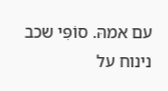עם אמהּ. סוֹפִּי שכב נינוח על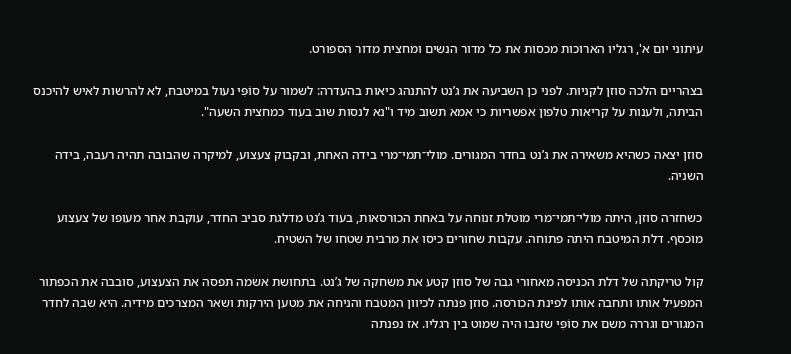עיתוני יום א', רגליו הארוכות מכסות את כל מדור הנשים ומחצית מדור הספורט.

בצהריים הלכה סוזן לקניות. לפני כן השביעה את ג’נט להתנהג כיאות בהעדרה: לשמור על סוֹפִּי נעול במיטבח, לא להרשות לאיש להיכנס הביתה, ולענות על קריאות טלפון אפשריות כי אמא תשוב מיד ו"נא לנסות שוב בעוד כמחצית השעה".

סוזן יצאה כשהיא משאירה את ג’נט בחדר המגורים. מולי־תמי־מרי בידה האחת, ובקבוק צעצוע, למיקרה שהבובה תהיה רעבה, בידה השניה.

כשחזרה סוזן, היתה מולי־תמי־מרי מוטלת זנוחה על באחת הכורסאות, בעוד ג’נט מדלגת סביב החדר, עוקבת אחר מעופו של צעצוע מוכסף. דלת המיטבח היתה פתוחה. עקבות שחורים כיסו את מרבית שטחו של השטיח.

קול טריקתה של דלת הכניסה מאחורי גבה של סוזן קטע את משחקה של ג’נט. בתחושת אשמה תפסה את הצעצוע, סובבה את הכפתור המפעיל אותו ותחבה אותו לפינת הכורסה. סוזן פנתה לכיוון המטבח והניחה את מטען הירקות ושאר המצרכים מידיה. היא שבה לחדר המגורים וגררה משם את סוֹפִּי שזנבו היה שמוט בין רגליו. אז נפנתה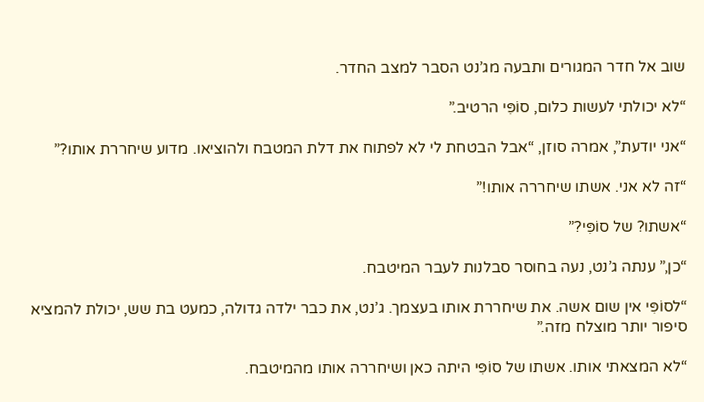שוב אל חדר המגורים ותבעה מג’נט הסבר למצב החדר.

“לא יכולתי לעשות כלום, סוֹפִּי הרטיב.”

“אני יודעת”, אמרה סוזן, “אבל הבטחת לי לא לפתוח את דלת המטבח ולהוציאו. מדוע שיחררת אותו?”

“זה לא אני. אשתו שיחררה אותו!”

“אשתו? של סוֹפִּי?”

“כן,” ענתה ג’נט, נעה בחוסר סבלנות לעבר המיטבח.

“לסוֹפִּי אין שום אשה. את שיחררת אותו בעצמך. ג’נט, את כבר ילדה גדולה, כמעט בת שש, יכולת להמציא סיפור יותר מוצלח מזה.”

“לא המצאתי אותו. אשתו של סוֹפִּי היתה כאן ושיחררה אותו מהמיטבח.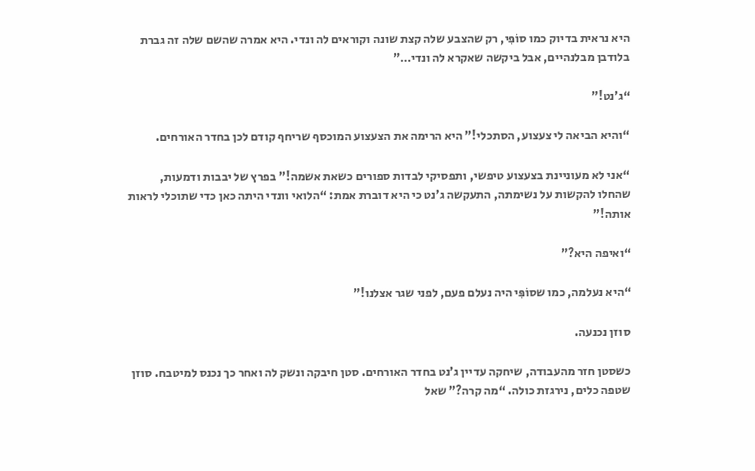היא נראית בדיוק כמו סוֹפִּי, רק שהצבע שלה קצת שונה וקוראים לה ונדי. היא אמרה שהשם שלה זה גברת בלודבן מבלנהיים, אבל ביקשה שאקרא לה ונדי…”

“ג’נט!”

“והיא הביאה לי צעצוע, הסתכלי!” היא הרימה את הצעצוע המוכסף שריחף קודם לכן בחדר האורחים.

“אני לא מעוניינת בצעצוע טיפשי, ותפסיקי לבדות ספורים כשאת אשמה!” בפרץ של יבבות ודמעות, שהחלו להקשות על נשימתה, התעקשה ג’נט כי היא דוברת אמת: “הלואי וונדי היתה כאן כדי שתוכלי לראות אותה!”

“ואיפה היא?”

“היא נעלמה, כמו שסוֹפִּי היה נעלם פעם, לפני שגר אצלנו!”

סוזן נכנעה.

כשסטן חזר מהעבודה, שיחקה עדיין ג’נט בחדר האורחים. סטן חיבקה ונשק לה ואחר כך נכנס למיטבח. סוזן שטפה כלים, נירגזת כולה. “מה קרה?” שאל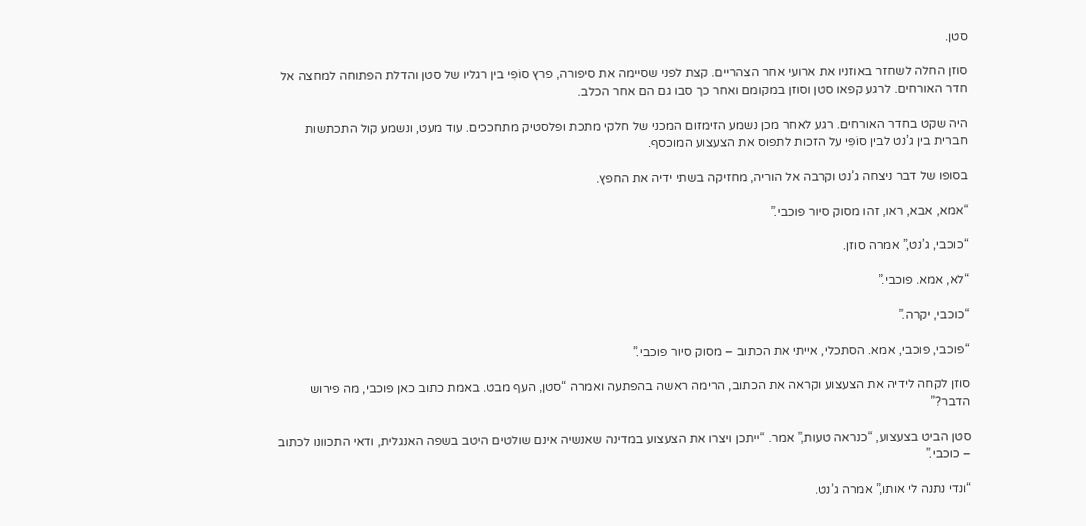סטן.

סוזן החלה לשחזר באוזניו את ארועי אחר הצהריים. קצת לפני שסיימה את סיפורה, פרץ סוֹפִּי בין רגליו של סטן והדלת הפתוחה למחצה אל חדר האורחים. לרגע קפאו סטן וסוזן במקומם ואחר כך סבו גם הם אחר הכלב.

היה שקט בחדר האורחים. רגע לאחר מכן נשמע הזימזום המכני של חלקי מתכת ופלסטיק מתחככים. עוד מעט, ונשמע קול התכתשות חברית בין ג’נט לבין סוֹפִּי על הזכות לתפוס את הצעצוע המוכסף.

בסופו של דבר ניצחה ג’נט וקרבה אל הוריה, מחזיקה בשתי ידיה את החפץ.

“אמא, אבא, ראו, זהו מסוק סיור פוכבי.”

“כוכבי, ג’נט,” אמרה סוזן.

“לא, אמא. פוכבי.”

“כוכבי, יקרה.”

“פוכבי, פוכבי, אמא. הסתכלי, אייתי את הכתוב – מסוק סיור פוכבי.”

סוזן לקחה לידיה את הצעצוע וקראה את הכתוב, הרימה ראשה בהפתעה ואמרה “סטן, העף מבט. באמת כתוב כאן פוכבי, מה פירוש הדבר?”

סטן הביט בצעצוע, “כנראה טעות,” אמר. “ייתכן ויצרו את הצעצוע במדינה שאנשיה אינם שולטים היטב בשפה האנגלית, ודאי התכוונו לכתוב – כוכבי.”

“ונדי נתנה לי אותו,” אמרה ג’נט.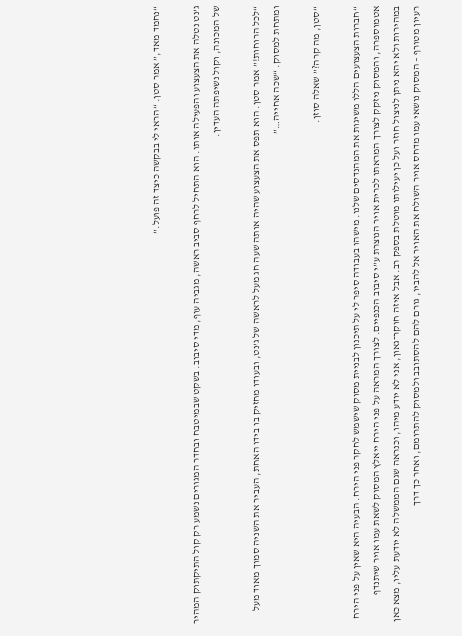“נחמד מאד,” אמר סטן. “הראי לי בבקשה כיצד זה פועל.”

ג’נט נטלה את הצעצוע והפעילה אותו. הוא התחיל לרחף סביב ראשה, מגביה עוף, מדי סיבוב. בשקט שבמיטבח ובחדר המגורים נשמע רק קול התיקתוק המהיר של המכונה, וקול נשיפתה העדין.

“לכל הרוחות!” אמר סטן. הוא תפס את הצעצוע שהיה אותה שעה חג מעל לראשה של ג’נט, ובעודו מחזיק בו בידו האחת, העביר את השניה סמוך מאוד מעל ומתחת למסוק. “שכה אחייה…”

“סטן, מה קרה?” שאלה סוזן.

“חברות הצעצועים הללו משיגות את המהנדסים שלנו. מישהו בעבודה סיפר לי על תיכנון לבניית מסוק שישמש לחקר פני הירח. הבעיה היא שאין על פני הירח אטמוספרה, והמסוק ניזקק לצורך המראתו לכרית אויר הנוצרת ע”י סיבוב הכנפיים. לצורך המראה על פני הירח ייאלץ המסוק לשאת עמו אויר שיתנדף במהירות ולא יהא ניתן לניצול חוזר ועל כן יעילותו מוטלת בספק רב. אבל איזה חוקר־גאון, אני לא יודע מיהו, וכנראה שגם הממשלה לא יודעת עליו, מצא כאן רעיון מטורף – המסוק נושאי עמו מדחס אויר השולח את האויר אל להביו, גורם להם להסתובב ולמסוק להתרומם, ואחר כך דרך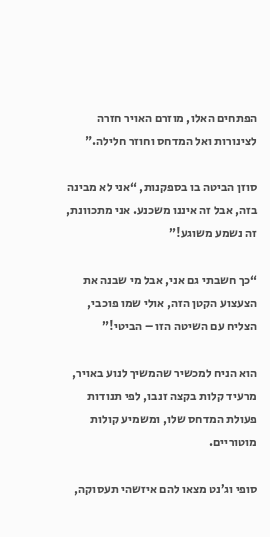הפתחים האלו, מוזרם האויר חזרה לצינורות ואל המדחס וחוזר חלילה."

סוזן הביטה בו בספקנות, “אני לא מבינה בזה, אבל זה איננו משכנע. אני מתכוונת, זה נשמע משוגע!”

“כך חשבתי גם אני, אבל מי שבנה את הצעצוע הקטן הזה, אולי שמו פוכבי, הצליח עם השיטה הזו – הביטי!”

הוא הניח למכשיר שהמשיך לנוע באויר, מרעיד קלות בקצה זנבו, לפי תנודות פעולת המדחס שלו, ומשמיע קולות מוטוריים.

סופי וג’נט מצאו להם איזשהי תעסוקה,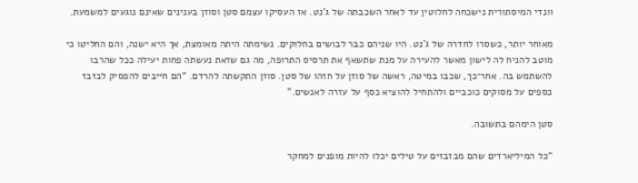וונדי המיסתורית נישכחה לחלוטין עד לאחר השכבתה של ג’נט. אז העסיקו עצמם סטן וסוזן בענינים שאינם נוגעים למשמעת.

מאוחר יותר, כשסרו לחדרה של ג’נט. היו שניהם כבר לבושים בחלוקים. נשימתה היתה מאומצת, אך היא ישנה, והם החליטו כי מוטב להניח לה לישון מאשר להעירה על מנת שתשאף את תרסיס התרופה, מה גם שזאת נעשתה פחות יעילה ככל שהרבו להשתמש בה. אחר־כך, שכבו במיטה, ראשה של סוזן על חזהו של סטן. סוזן התקשתה להרדם. “הם חייבים להפסיק לבזבז כספים על מסוקים כוכביים ולהתחיל להוציא כסף על עזרה לאנשים.”

סטן הימהם בתשובה.

“כל המיליארדים שהם מבזבזים על טילים יכלו להיות מופנים למחקר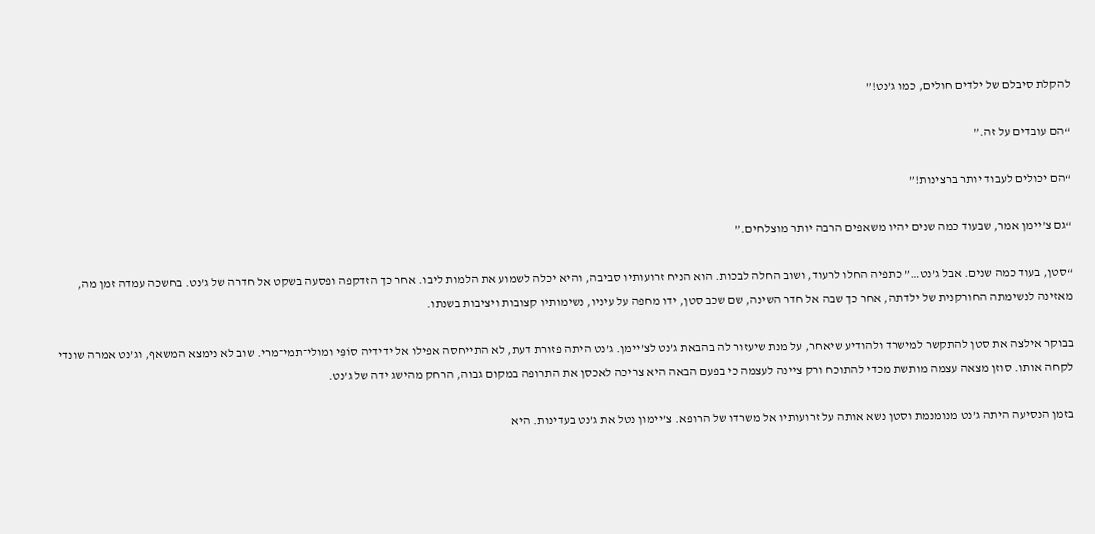להקלת סיבלם של ילדים חולים, כמו ג’נט!”

“הם עובדים על זה.”

“הם יכולים לעבוד יותר ברצינות!”

“גם צ’יימן אמר, שבעוד כמה שנים יהיו משאפים הרבה יותר מוצלחים.”

“סטן, בעוד כמה שנים. אבל ג’נט…” כתפיה החלו לרעוד, ושוב החלה לבכות. הוא הניח זרועותיו סביבה, והיא יכלה לשמוע את הלמות ליבו. אחר כך הזדקפה ופסעה בשקט אל חדרה של ג’נט. בחשכה עמדה זמן מה, מאזינה לנשימתה החורקנית של ילדתה, אחר כך שבה אל חדר השינה, שם שכב סטן, ידו מחפה על עיניו, נשימותיו קצובות ויציבות בשנתו.

בבוקר אילצה את סטן להתקשר למישרד ולהודיע שיאחר, על מנת שיעזור לה בהבאת ג’נט לצ’יימן. ג’נט היתה פזורת דעת, לא התייחסה אפילו אל ידידיה סוֹפִּי ומולי־תמי־מרי. שוב לא נימצא המשאף, וג’נט אמרה שונדי לקחה אותו. סוזן מצאה עצמה מותשת מכדי להתוכח ורק ציינה לעצמה כי בפעם הבאה היא צריכה לאכסן את התרופה במקום גבוה, הרחק מהישג ידה של ג’נט.

בזמן הנסיעה היתה ג’נט מנומנמת וסטן נשא אותה על זרועותיו אל משרדו של הרופא. צ’יימון נטל את ג’נט בעדינות. היא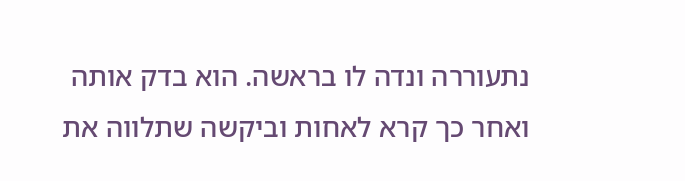נתעוררה ונדה לו בראשה. הוא בדק אותה ואחר כך קרא לאחות וביקשה שתלווה את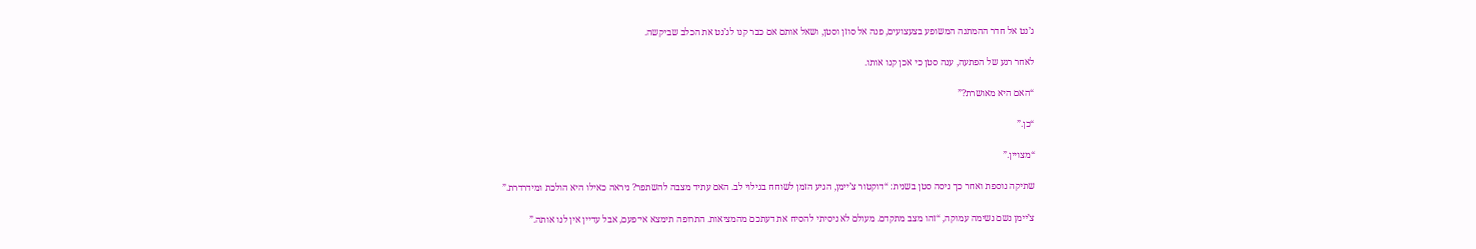ג’נט אל חדר ההמתנה המשופע בצעצועים, פנה אל סוזן וסטן, ושאל אותם אם כבר קנו לג’נט את הכלב שביקשה.

לאחר רגע של הפתעה, ענה סטן כי אכן קנו אותו.

“האם היא מאושרת?”

“כן.”

“מצויין.”

שתיקה נוספת ואחר כך ניסה סטן בשנית: “דוקטור צ’יימן, הגיע הזמן לשוחח בגילוי לב. האם עתיד מצבה להשתפר? ניראה כאילו היא הולכת ומידרדרת.”

צ’יימן נשם נשימה עמוקה, “זהו מצב מתקדם. מעולם לא ניסיתי להסיח את דעתכם מהמציאות. התרופה תימצא אי־פעם, אבל עדיין אין לנו אותה.”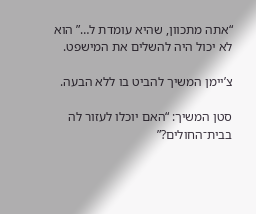“אתה מתכוון, שהיא עומדת ל…” הוא לא יכול היה להשלים את המישפט.

צ’יימן המשיך להביט בו ללא הבעה.

סטן המשיך: “האם יוכלו לעזור לה בבית־החולים?”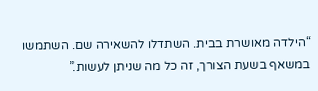“הילדה מאושרת בבית. השתדלו להשאירה שם. השתמשו במשאף בשעת הצורך, זה כל מה שניתן לעשות.”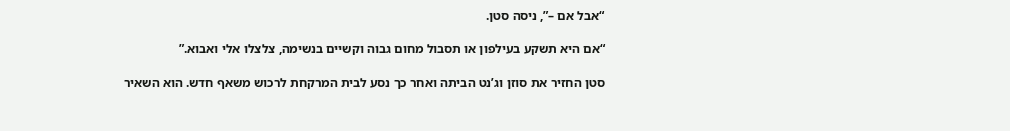“אבל אם –”, ניסה סטן.

“אם היא תשקע בעילפון או תסבול מחום גבוה וקשיים בנשימה, צלצלו אלי ואבוא.”

סטן החזיר את סוזן וג’נט הביתה ואחר כך נסע לבית המרקחת לרכוש משאף חדש. הוא השאיר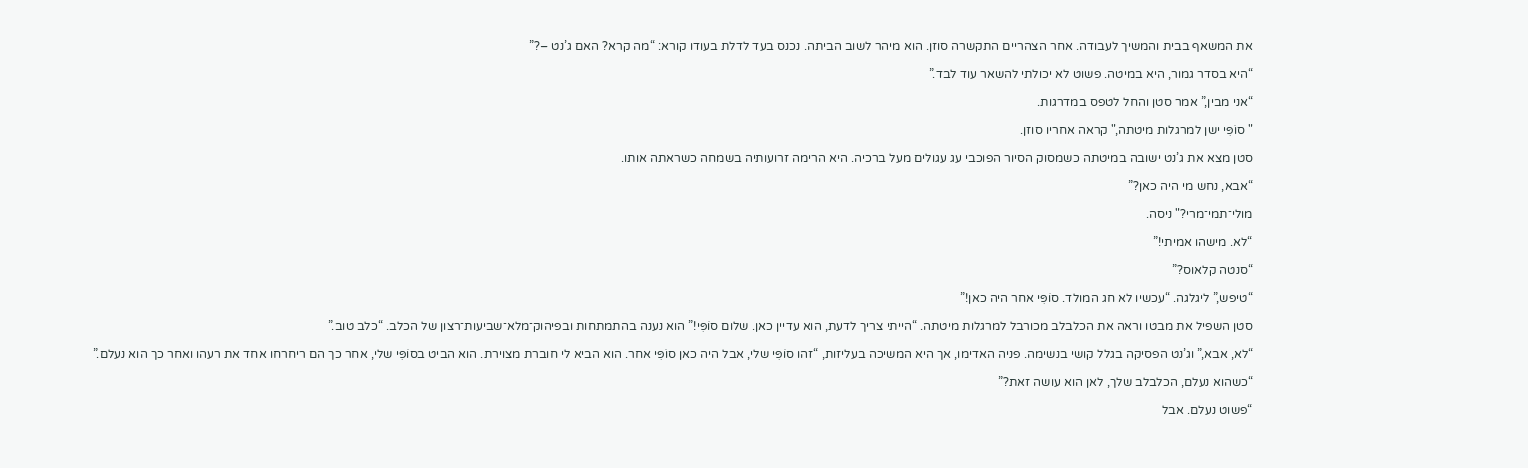את המשאף בבית והמשיך לעבודה. אחר הצהריים התקשרה סוזן. הוא מיהר לשוב הביתה. נכנס בעד לדלת בעודו קורא: “מה קרא? האם ג’נט –?”

“היא בסדר גמור, היא במיטה. פשוט לא יכולתי להשאר עוד לבד.”

“אני מבין,” אמר סטן והחל לטפס במדרגות.

" סוֹפִּי ישן למרגלות מיטתה," קראה אחריו סוזן.

סטן מצא את ג’נט ישובה במיטתה כשמסוק הסיור הפוכבי עג עגולים מעל ברכיה. היא הרימה זרועותיה בשמחה כשראתה אותו.

“אבא, נחש מי היה כאן?”

מולי־תמי־מרי?" ניסה.

“לא. מישהו אמיתי!”

“סנטה קלאוס?”

“טיפש,” ליגלגה. “עכשיו לא חג המולד. סוֹפִּי אחר היה כאן!”

סטן השפיל את מבטו וראה את הכלבלב מכורבל למרגלות מיטתה. “הייתי צריך לדעת, הוא עדיין כאן. שלום סוֹפִּי!” הוא נענה בהתמתחות ובפיהוק־מלא־שביעות־רצון של הכלב. “כלב טוב.”

“לא, אבא,” וג’נט הפסיקה בגלל קושי בנשימה. פניה האדימו, אך היא המשיכה בעליזות, “זהו סוֹפִּי שלי, אבל היה כאן סוֹפִּי אחר. הוא הביא לי חוברת מצוירת. הוא הביט בסוֹפִּי שלי, אחר כך הם ריחרחו אחד את רעהו ואחר כך הוא נעלם.”

“כשהוא נעלם, הכלבלב שלך, לאן הוא עושה זאת?”

“פשוט נעלם. אבל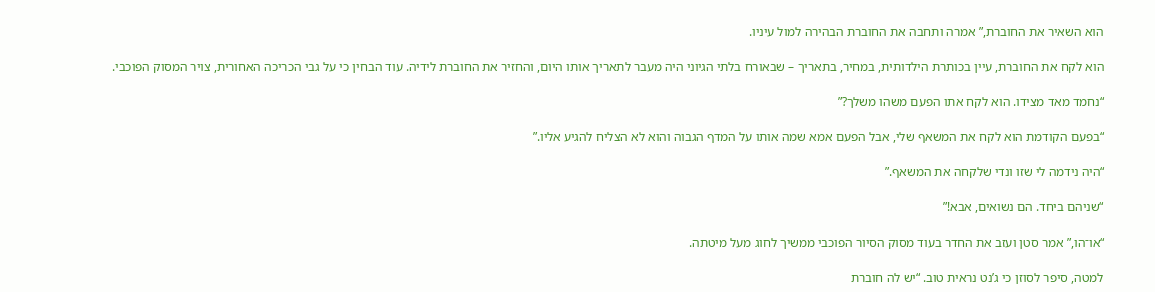הוא השאיר את החוברת,” אמרה ותחבה את החוברת הבהירה למול עיניו.

הוא לקח את החוברת, עיין בכותרת הילדותית, במחיר, בתאריך – שבאורח בלתי הגיוני היה מעבר לתאריך אותו היום, והחזיר את החוברת לידיה. עוד הבחין כי על גבי הכריכה האחורית, צויר המסוק הפוכבי.

“נחמד מאד מצידו. הוא לקח אתו הפעם משהו משלך?”

“בפעם הקודמת הוא לקח את המשאף שלי, אבל הפעם אמא שמה אותו על המדף הגבוה והוא לא הצליח להגיע אליו.”

“היה נידמה לי שזו ונדי שלקחה את המשאף.”

“שניהם ביחד. הם נשואים, אבא!”

“או־הו,” אמר סטן ועזב את החדר בעוד מסוק הסיור הפוכבי ממשיך לחוג מעל מיטתה.

למטה, סיפר לסוזן כי ג’נט נראית טוב. “יש לה חוברת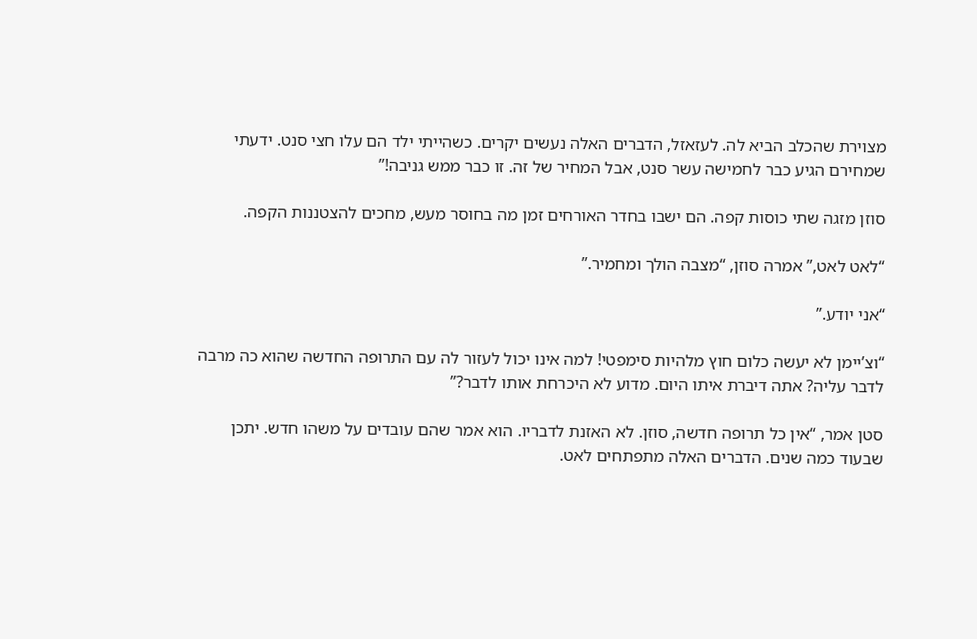מצוירת שהכלב הביא לה. לעזאזל, הדברים האלה נעשים יקרים. כשהייתי ילד הם עלו חצי סנט. ידעתי שמחירם הגיע כבר לחמישה עשר סנט, אבל המחיר של זה. זו כבר ממש גניבה!”

סוזן מזגה שתי כוסות קפה. הם ישבו בחדר האורחים זמן מה בחוסר מעש, מחכים להצטננות הקפה.

“לאט לאט,” אמרה סוזן, “מצבה הולך ומחמיר.”

“אני יודע.”

“וצ’יימן לא יעשה כלום חוץ מלהיות סימפטי! למה אינו יכול לעזור לה עם התרופה החדשה שהוא כה מרבה לדבר עליה? אתה דיברת איתו היום. מדוע לא היכרחת אותו לדבר?”

סטן אמר, “אין כל תרופה חדשה, סוזן. לא האזנת לדבריו. הוא אמר שהם עובדים על משהו חדש. יתכן שבעוד כמה שנים. הדברים האלה מתפתחים לאט.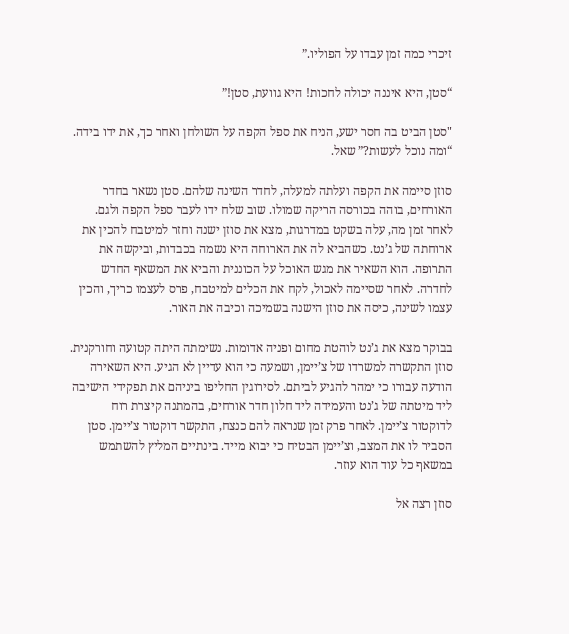זיכרי כמה זמן עבדו על הפוליו.”

“סטן, היא איננה יכולה לחכות! היא גוועת, סטן!”

"סטן הביט בה חסר ישע, הניח את ספל הקפה על השולחן ואחר כך, את ידו בידה. “ומה נוכל לעשות?” שאל.

סוזן סיימה את הקפה ועלתה למעלה, לחדר השינה שלהם. סטן נשאר בחדר האורחים, בוהה בכורסה הריקה שמולו. שוב שלח ידו לעבר ספל הקפה ולגם. לאחר זמן מה, עלה בשקט במדרגות, מצא את סוזן ישנה וחזר למיטבח להכין את ארוחתה של ג’נט. כשהביא לה את הארוחה היא נשמה בכבדות, וביקשה את התרופה. הוא השאיר את מגש האוכל על הכוננית והביא את המשאף החדש לחדרה. לאחר שסיימה לאכול, לקח את הכלים למיטבח, פרס לעצמו כריך, והכין עצמו לשינה, כיסה את סוזן הישנה בשמיכה וכיבה את האור.

בבוקר מצא את ג’נט לוהטת מחום ופניה אדומות. נשימתה היתה קטועה וחורקנית. סוזן התקשרה למשרדו של צ’יימן, ושמעה כי הוא עדיין לא הגיע. היא השאירה הודעה עבורו כי ימהר להגיע לביתם. לסירוגין החליפו ביניהם את תפקידי הישיבה ליד מיטתה של ג’נט והעמידה ליד חלון חדר אורחים, בהמתנה קיצרת רוח לדוקטור צ’יימן. לאחר פרק זמן שנראה להם כנצח, התקשר דוקטור צ’יימן. סטן הסביר לו את המצב, וצ’יימן הבטיח כי יבוא מייד. בינתיים המליץ להשתמש במשאף כל עוד הוא עוזר.

סוזן רצה אל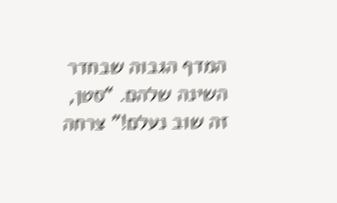המדף הגבוה שבחדר השינה שלהם. “סטן, זה שוב נעלם!” צרחה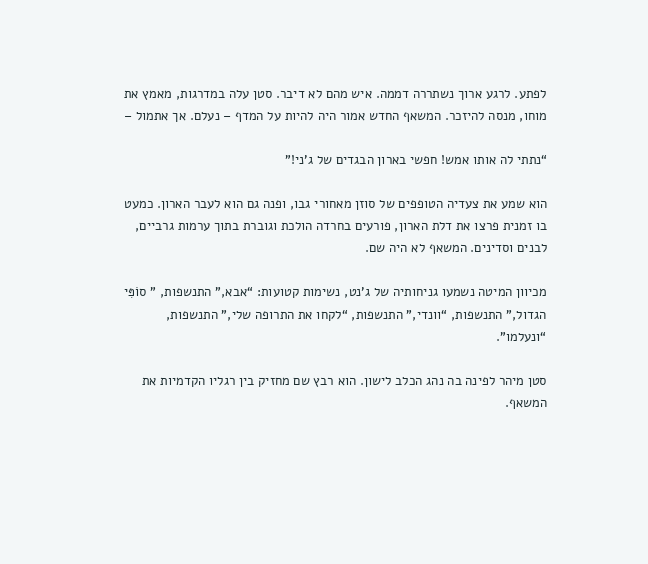לפתע. לרגע ארוך נשתררה דממה. איש מהם לא דיבר. סטן עלה במדרגות, מאמץ את מוחו, מנסה להיזכר. המשאף החדש אמור היה להיות על המדף – נעלם. אך אתמול –

“נתתי לה אותו אמש! חפשי בארון הבגדים של ג’ני!”

הוא שמע את צעדיה הטופפים של סוזן מאחורי גבו, ופנה גם הוא לעבר הארון. כמעט בו זמנית פרצו את דלת הארון, פורעים בחרדה הולכת וגוברת בתוך ערמות גרביים, לבנים וסדינים. המשאף לא היה שם.

מכיוון המיטה נשמעו גניחותיה של ג’נט, נשימות קטועות: “אבא,” התנשפות, " סוֹפִּי הגדול," התנשפות, “וונדי,” התנשפות, “לקחו את התרופה שלי,” התנשפות, “ונעלמו”.

סטן מיהר לפינה בה נהג הכלב לישון. הוא רבץ שם מחזיק בין רגליו הקדמיות את המשאף.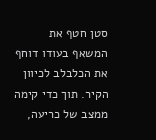סטן חטף את המשאף בעודו דוחף את הכלבלב לכיוון הקיר. תוך כדי קימה ממצב של כריעה,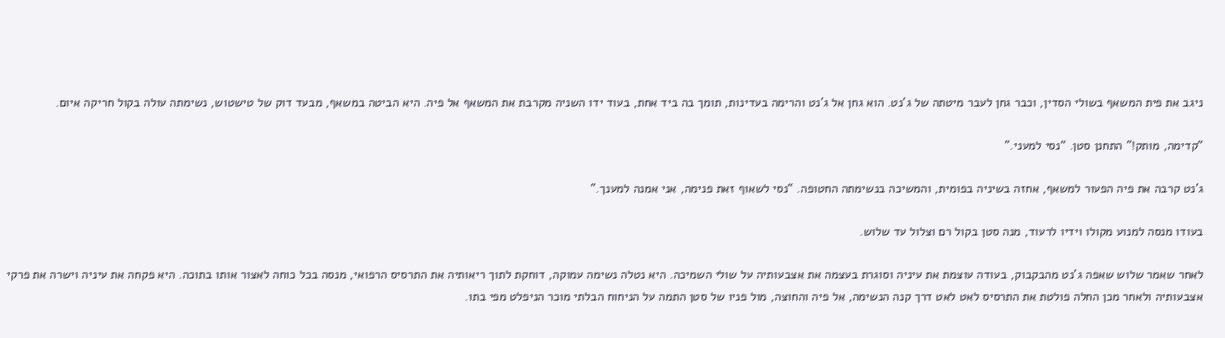ניגב את פית המשאף בשולי הסדין, וכבר גחן לעבר מיטתה של ג’נט. הוא גחן אל ג’נט והרימה בעדינות, תומך בה ביד אחת, בעוד ידו השניה מקרבת את המשאף אל פיה. היא הביטה במשאף, מבעד דוק של טישטוש, נשימתה עולה בקול חריקה איום.

“קדימה, מותק!” התחנן סטן. “נסי למעני.”

ג’נט קרבה את פיה הפעור למשאף, אחזה בשיניה בפומית, והמשיכה בנשימתה החטופה. “נסי לשאוף זאת פנימה, אני אמנה למענך.”

בעודו מנסה למנוע מקולו וידיו לרעוד, מנה סטן בקול רם וצלול עד שלוש.

לאחר שאמר שלוש שאפה ג’נט מהבקבוק, בעודה עוצמת את עיניה וסוגרת בעצמה את אצבעותיה על שולי השמיכה. היא נטלה נשימה עמוקה, דוחקת לתוך ריאותיה את התרסיס הרפואי, מנסה בכל כוחה לאצור אותו בתוכה. היא פקחה את עיניה וישרה את פרקי אצבעותיה ולאחר מכן החלה פולטת את התרסיס לאט לאט דרך קנה הנשימה, אל פיה והחוצה, מול פניו של סטן התמה על הניחוח הבלתי מוכר הניפלט מפי בתו.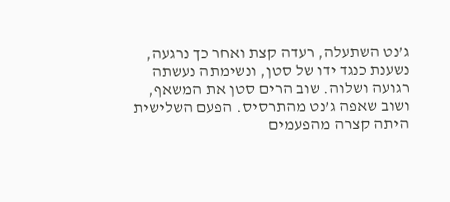ג’נט השתעלה, רעדה קצת ואחר כך נרגעה, נשענת כנגד ידו של סטן, ונשימתה נעשתה רגועה ושלוה. שוב הרים סטן את המשאף, ושוב שאפה ג’נט מהתרסיס. הפעם השלישית היתה קצרה מהפעמים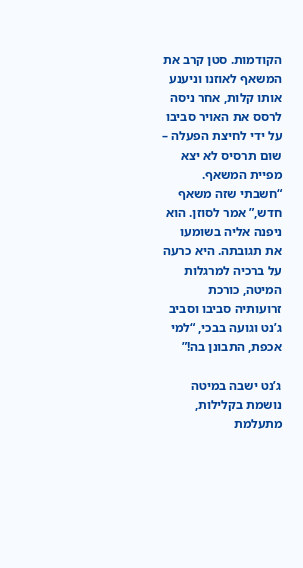הקודמות. סטן קרב את המשאף לאוזנו וניענע אותו קלות, אחר ניסה לרסס את האויר סביבו על ידי לחיצת הפעלה – שום תרסיס לא יצא מפיית המשאף. “חשבתי שזה משאף חדש,” אמר לסוזן. הוא ניפנה אליה בשומעו את תגובתה. היא כרעה על ברכיה למרגלות המיטה, כורכת זרועותיה סביבו וסביב ג’נט וגועה בבכי, “למי אכפת, התבונן בה!”

ג’נט ישבה במיטה נושמת בקלילות, מתעלמת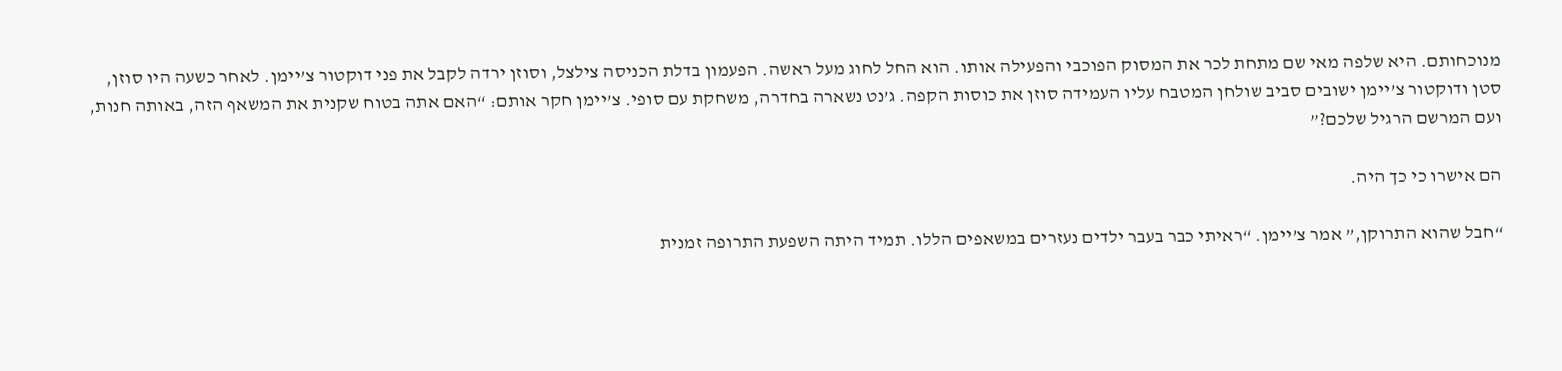מנוכחותם. היא שלפה מאי שם מתחת לכר את המסוק הפוכבי והפעילה אותו. הוא החל לחוג מעל ראשה. הפעמון בדלת הכניסה צילצל, וסוזן ירדה לקבל את פני דוקטור צ’יימן. לאחר כשעה היו סוזן, סטן ודוקטור צ’יימן ישובים סביב שולחן המטבח עליו העמידה סוזן את כוסות הקפה. ג’נט נשארה בחדרה, משחקת עם סופי. צ’יימן חקר אותם: “האם אתה בטוח שקנית את המשאף הזה, באותה חנות, ועם המרשם הרגיל שלכם?”

הם אישרו כי כך היה.

“חבל שהוא התרוקן,” אמר צ’יימן. “ראיתי כבר בעבר ילדים נעזרים במשאפים הללו. תמיד היתה השפעת התרופה זמנית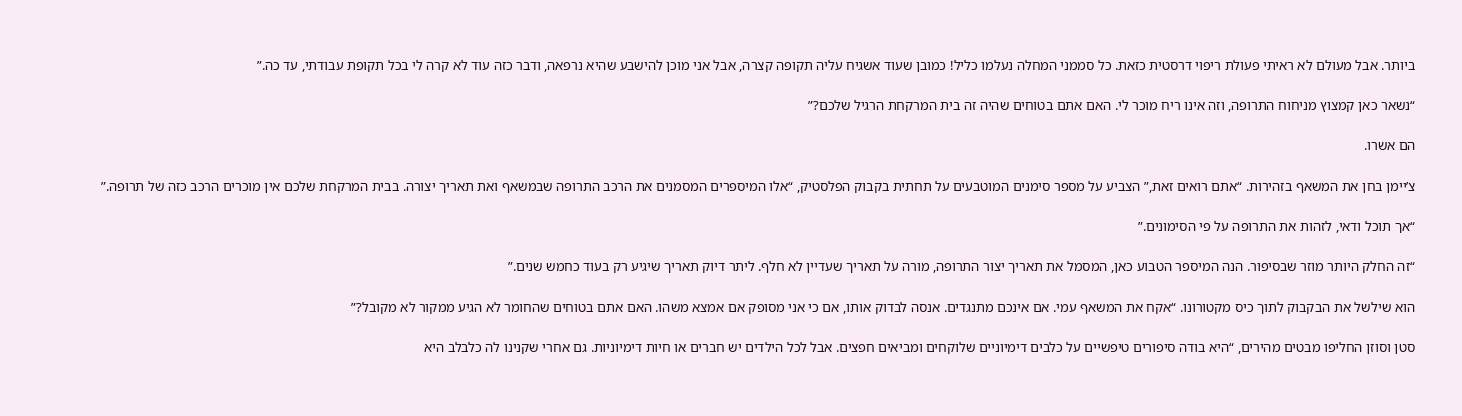ביותר. אבל מעולם לא ראיתי פעולת ריפוי דרסטית כזאת. כל סממני המחלה נעלמו כליל! כמובן שעוד אשגיח עליה תקופה קצרה, אבל אני מוכן להישבע שהיא נרפאה, ודבר כזה עוד לא קרה לי בכל תקופת עבודתי, עד כה.”

“נשאר כאן קמצוץ מניחוח התרופה, וזה אינו ריח מוכר לי. האם אתם בטוחים שהיה זה בית המרקחת הרגיל שלכם?”

הם אשרו.

צ’יימן בחן את המשאף בזהירות. “אתם רואים זאת,” הצביע על מספר סימנים המוטבעים על תחתית בקבוק הפלסטיק, “אלו המיספרים המסמנים את הרכב התרופה שבמשאף ואת תאריך יצורה. בבית המרקחת שלכם אין מוכרים הרכב כזה של תרופה.”

“אך תוכל ודאי, לזהות את התרופה על פי הסימונים.”

“זה החלק היותר מוזר שבסיפור. הנה המיספר הטבוע כאן, המסמל את תאריך יצור התרופה, מורה על תאריך שעדיין לא חלף. ליתר דיוק תאריך שיגיע רק בעוד כחמש שנים.”

הוא שילשל את הבקבוק לתוך כיס מקטורונו. “אקח את המשאף עמי. אם אינכם מתנגדים. אנסה לבדוק אותו, אם כי אני מסופק אם אמצא משהו. האם אתם בטוחים שהחומר לא הגיע ממקור לא מקובל?”

סטן וסוזן החליפו מבטים מהירים, “היא בודה סיפורים טיפשיים על כלבים דימיוניים שלוקחים ומביאים חפצים. אבל לכל הילדים יש חברים או חיות דימיוניות. גם אחרי שקנינו לה כלבלב היא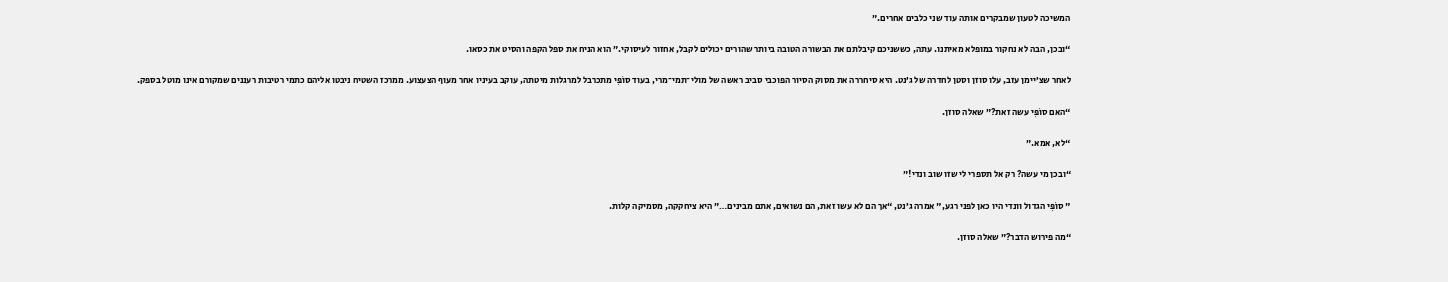המשיכה לטעון שמבקרים אותה עוד שני כלבים אחרים.”

“ובכן, הבה לא נחקור במופלא מאיתנו. עתה, כששניכם קיבלתם את הבשורה הטובה ביותר שהורים יכולים לקבל, אחזור לעיסוקי.” הוא הניח את ספל הקפה והסיט את כסאו.

לאחר שצ’יימן עזב, עלו סוזן וסטן לחדרה של ג’נט. היא סיחררה את מסוק הסיור הפוכבי סביב ראשה של מולי־תמי־מרי, בעוד סוֹפִּי מתכרבל למרגלות מיטתה, עוקב בעיניו אחר מעוף הצעצוע. ממרכז השטיח ניבטו אליהם כתמי רטיבות רעננים שמקורם אינו מוטל בספק.

“האם סוֹפִּי עשה זאת?” שאלה סוזן.

“לא, אמא.”

“ובכן מי עשה? רק אל תספרי לי שזו שוב ונדי!”

" סוֹפִּי הגדול וונדי היו כאן לפני רגע," אמרה ג’נט, “אך הם לא עשו זאת, הם נשואים, אתם מבינים…” היא ציחקקה, מסמיקה קלות.

“מה פירוש הדבר?” שאלה סוזן.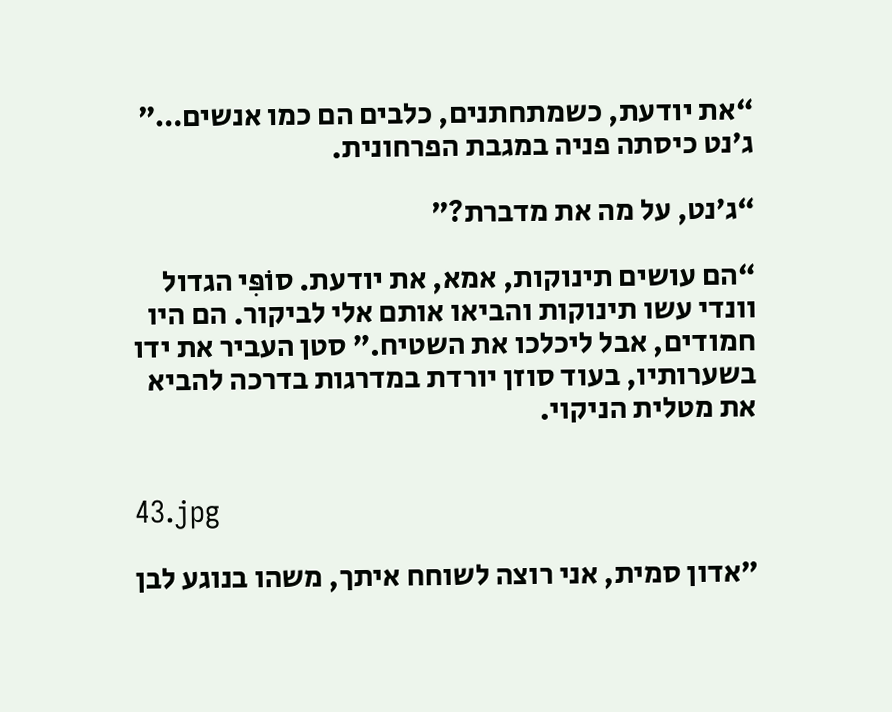“את יודעת, כשמתחתנים, כלבים הם כמו אנשים…” ג’נט כיסתה פניה במגבת הפרחונית.

“ג’נט, על מה את מדברת?”

“הם עושים תינוקות, אמא, את יודעת. סוֹפִּי הגדול וונדי עשו תינוקות והביאו אותם אלי לביקור. הם היו חמודים, אבל ליכלכו את השטיח.” סטן העביר את ידו בשערותיו, בעוד סוזן יורדת במדרגות בדרכה להביא את מטלית הניקוי.


43.jpg

"אדון סמית, אני רוצה לשוחח איתך, משהו בנוגע לבן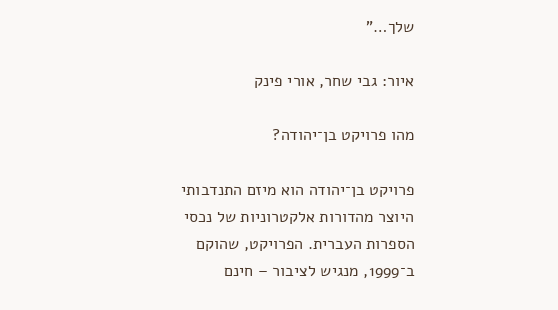שלך…"

איור: גבי שחר, אורי פינק

מהו פרויקט בן־יהודה?

פרויקט בן־יהודה הוא מיזם התנדבותי היוצר מהדורות אלקטרוניות של נכסי הספרות העברית. הפרויקט, שהוקם ב־1999, מנגיש לציבור – חינם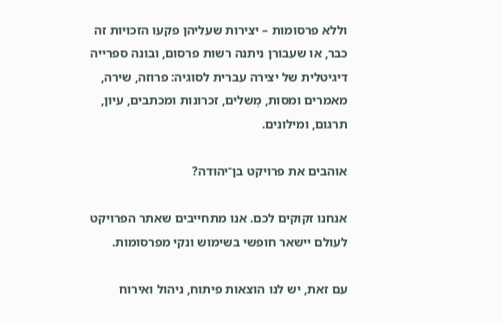וללא פרסומות – יצירות שעליהן פקעו הזכויות זה כבר, או שעבורן ניתנה רשות פרסום, ובונה ספרייה דיגיטלית של יצירה עברית לסוגיה: פרוזה, שירה, מאמרים ומסות, מְשלים, זכרונות ומכתבים, עיון, תרגום, ומילונים.

אוהבים את פרויקט בן־יהודה?

אנחנו זקוקים לכם. אנו מתחייבים שאתר הפרויקט לעולם יישאר חופשי בשימוש ונקי מפרסומות.

עם זאת, יש לנו הוצאות פיתוח, ניהול ואירוח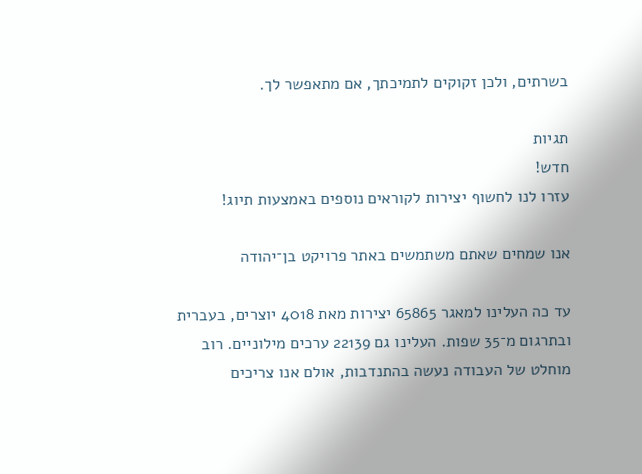בשרתים, ולכן זקוקים לתמיכתך, אם מתאפשר לך.

תגיות
חדש!
עזרו לנו לחשוף יצירות לקוראים נוספים באמצעות תיוג!

אנו שמחים שאתם משתמשים באתר פרויקט בן־יהודה

עד כה העלינו למאגר 65865 יצירות מאת 4018 יוצרים, בעברית ובתרגום מ־35 שפות. העלינו גם 22139 ערכים מילוניים. רוב מוחלט של העבודה נעשה בהתנדבות, אולם אנו צריכים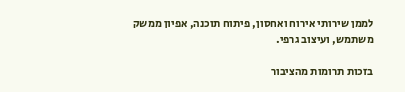לממן שירותי אירוח ואחסון, פיתוח תוכנה, אפיון ממשק משתמש, ועיצוב גרפי.

בזכות תרומות מהציבור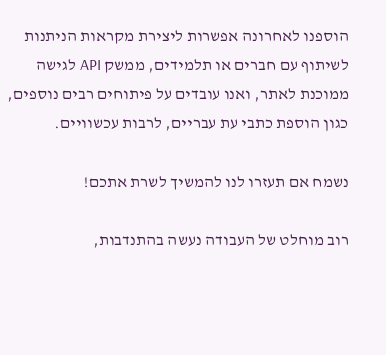הוספנו לאחרונה אפשרות ליצירת מקראות הניתנות לשיתוף עם חברים או תלמידים, ממשק API לגישה ממוכנת לאתר, ואנו עובדים על פיתוחים רבים נוספים, כגון הוספת כתבי עת עבריים, לרבות עכשוויים.

נשמח אם תעזרו לנו להמשיך לשרת אתכם!

רוב מוחלט של העבודה נעשה בהתנדבות,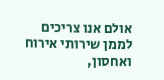אולם אנו צריכים לממן שירותי אירוח ואחסון,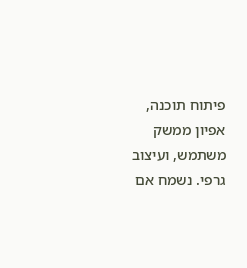פיתוח תוכנה, אפיון ממשק משתמש, ועיצוב גרפי. נשמח אם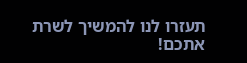תעזרו לנו להמשיך לשרת אתכם!